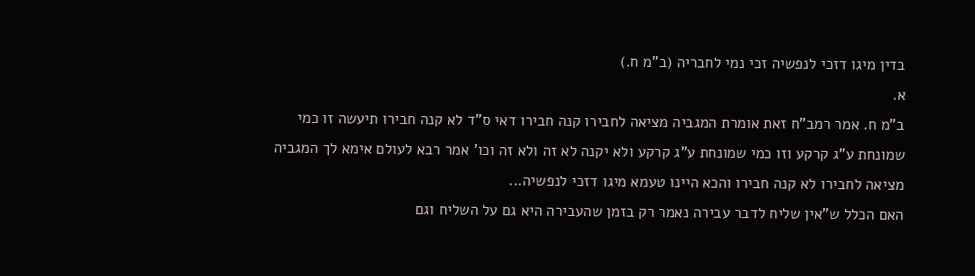בדין מיגו דזכי לנפשיה זכי נמי לחבריה (ב"מ ח.)
א.
ב"מ ח. אמר רמב"ח זאת אומרת המגביה מציאה לחבירו קנה חבירו דאי ס"ד לא קנה חבירו תיעשה זו כמי שמונחת ע"ג קרקע וזו כמי שמונחת ע"ג קרקע ולא יקנה לא זה ולא זה וכו' אמר רבא לעולם אימא לך המגביה מציאה לחבירו לא קנה חבירו והכא היינו טעמא מיגו דזכי לנפשיה...
האם הכלל ש"אין שליח לדבר עבירה נאמר רק בזמן שהעבירה היא גם על השליח וגם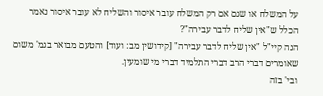על המשלח או שגם אם רק המשלח עובר איסור והשליח לא עובר איסור נאמר הכלל ש"אין שליח לדבר עבירה"?
הנה קיי"ל "אין שליח לדבר עבירה" [קידושין מב: ועוד] והטעם מבואר בגמ' משום שאומרים דברי הרב דברי התלמיד דברי מי שומעין.
ובי' בזה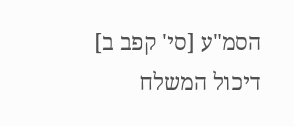הסמ"ע [סי' קפב ב] דיכול המשלח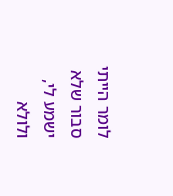לומר הייתי סבור שלא ישמע לי, ולולא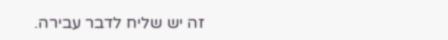זה יש שליח לדבר עבירה.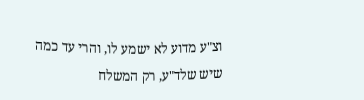וצ"ע מדוע לא ישמע לו, והרי עד כמה שיש שלד"ע, רק המשלח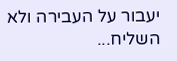יעבור על העבירה ולא השליח...